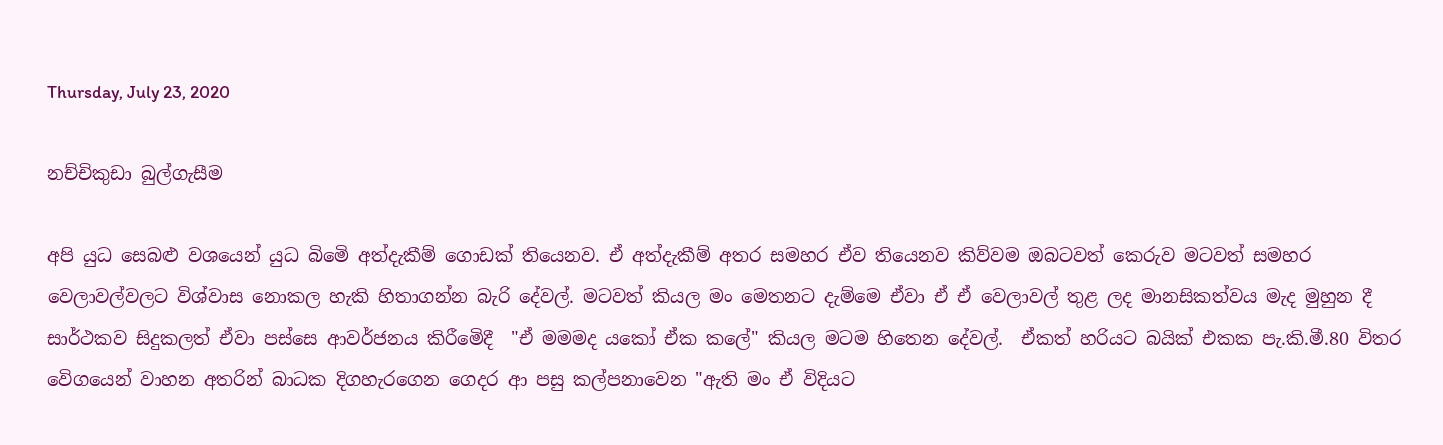Thursday, July 23, 2020

නච්චිකුඩා බුල්ගැසීම

අපි යුධ සෙබළු වශයෙන් යුධ බිමෙි අත්දැකීම් ගොඩක් තියෙනව. ඒ අත්දැකීම් අතර සමහර ඒව තියෙනව කිව්වම ඔබටවත් කෙරුව මටවත් සමහර වෙලාවල්වලට විශ්වාස නොකල හැකි හිතාගන්න බැරි දේවල්. මටවත් කියල මං මෙතනට දැම්මෙ ඒවා ඒ ඒ වෙලාවල් තුළ ලද මානසිකත්වය මැද මුහුන දී සාර්ථකව සිදුකලත් ඒවා පස්සෙ ආවර්ජනය කිරීමෙිදී  "ඒ මමමද යකෝ ඒක කලේ" කියල මටම හිතෙන දේවල්.  ඒකත් හරියට බයික් එකක පැ.කි.මී.80 විතර වෙිගයෙන් වාහන අතරින් බාධක දිගහැරගෙන ගෙදර ආ පසු කල්පනාවෙන "ඇති මං ඒ විදියට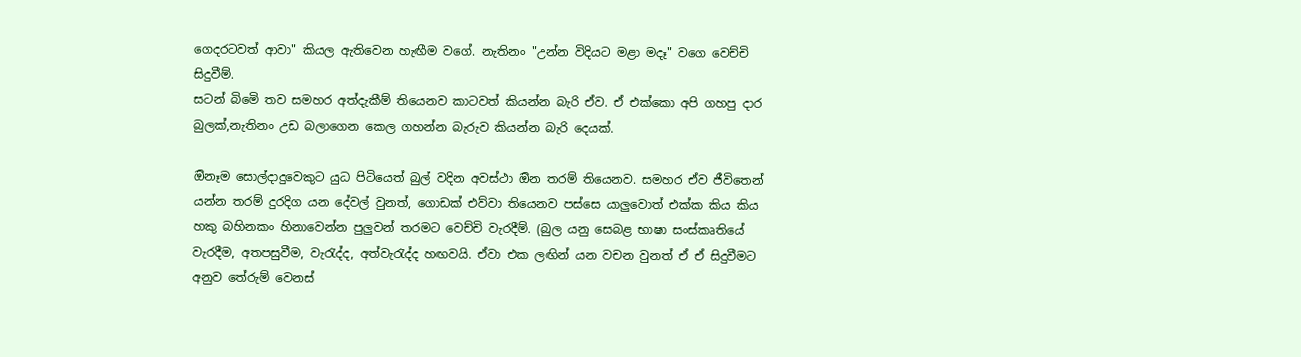ගෙදරටවත් ආවා" කියල ඇතිවෙන හැඟීම වගේ. නැතිනං "උන්න විදියට මළා මදෑ" වගෙ වෙච්චි සිදුවීම්.
සටන් බිමෙි තව සමහර අත්දැකීම් තියෙනව කාටවත් කියන්න බැරි ඒව. ඒ එක්කො අපි ගහපු දාර බුලක්,නැතිනං උඩ බලාගෙන කෙල ගහන්න බැරුව කියන්න බැරි දෙයක්.

ඔිනෑම සොල්දාදුවෙකුට යුධ පිටියෙත් බුල් වදින අවස්ථා ඔින තරම් තියෙනව. සමහර ඒව ජීවිතෙන් යන්න තරම් දුරදිග යන දේවල් වුනත්, ගොඩක් එව්වා තියෙනව පස්සෙ යාලුවොත් එක්ක කිය කිය හකු බහිනකං හිනාවෙන්න පුලුවන් තරමට වෙච්චි වැරදීම්. (බුල යනු සෙබළ භාෂා සංස්කෘතියේ වැරදීම, අතපසුවීම, වැරැද්ද, අත්වැරැද්ද හඟවයි. ඒවා එක ලඟින් යන වචන වුනත් ඒ ඒ සිදුවීමට අනුව තේරුම් වෙනස්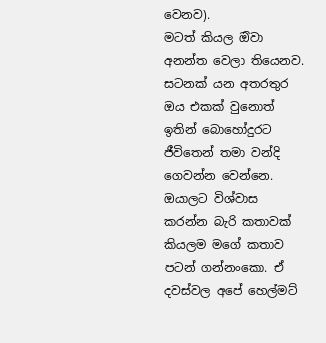වෙනව).
මටත් කියල ඔිවා අනන්ත වෙලා තියෙනව. සටනක් යන අතරතුර ඔය එකක් වුනොත් ඉතින් බොහෝදුරට  ජීවිතෙන් තමා වන්දි ගෙවන්න වෙන්නෙ.
ඔයාලට විශ්වාස කරන්න බැරි කතාවක් කියලම මගේ කතාව පටන් ගන්නංකො. ඒ දවස්වල අපේ හෙල්මට්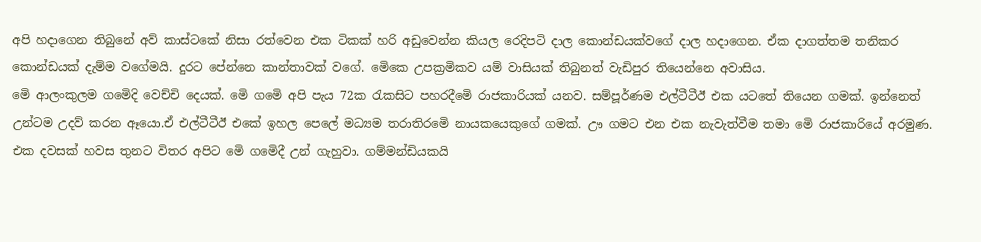අපි හදාගෙන තිබුනේ අව් කාස්ටකේ නිසා රත්වෙන එක ටිකක් හරි අඩුවෙන්න කියල රෙදිපටි දාල කොන්ඩයක්වගේ දාල හදාගෙන. ඒක දාගත්තම තනිකර කොන්ඩයක් දැම්ම වගේමයි. දුරට පේන්නෙ කාන්තාවක් වගේ. මෙිකෙ උපක්‍රමිකව යම් වාසියක් තිබුනත් වැඩිපුර තියෙන්නෙ අවාසිය.
මෙි ආලංකුලම ගමෙිදි වෙච්චි දෙයක්. මෙි ගමෙි අපි පැය 72ක රැකසිට පහරදීමෙි රාජකාරියක් යනව. සම්පූර්ණම එල්ටීටීඊ එක යටතේ තියෙන ගමක්. ඉන්නෙත් උන්ටම උදව් කරන ඈයො.ඒ එල්ටීටීඊ එකේ ඉහල පෙලේ මධ්‍යම තරාතිරමෙි නායකයෙකුගේ ගමක්. ඌ ගමට එන එක නැවැත්වීම තමා මෙි රාජකාරියේ අරමුණ. එක දවසක් හවස තුනට විතර අපිට මෙි ගමෙිදී උන් ගැහුවා. ගම්මන්ඩියකයි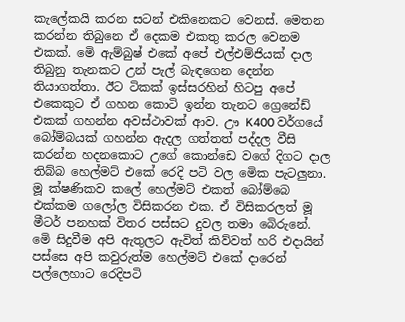කැලේකයි කරන සටන් එකිනෙකට වෙනස්. මෙතන කරන්න තිබුනෙ ඒ දෙකම එකතු කරල වෙනම එකක්. මෙි ඇම්බුෂ් එකේ අපේ එල්එම්ජියක් දාල තිබුනු තැනකට උන් පැල් බැඳගෙන දෙන්න තියාගත්තා. ඊට ටිකක් ඉස්සරහින් හිටපු අපේ එකෙකුට ඒ ගහන කොටි ඉන්න තැනට ග්‍රෙනේඩ් එකක් ගහන්න අවස්ථාවක් ආව. ඌ K400 වර්ගයේ බෝම්බයක් ගහන්න ඇදල ගත්තත් පද්දල වීසි කරන්න හදනකොට උගේ කොන්ඩෙ වගේ දිගට දාල තිබ්බ හෙල්මට් එකේ රෙදි පටි වල මෙික පැටලුනා. මූ ක්ෂණිකව කලේ හෙල්මට් එකත් බෝම්බෙ එක්කම ගලෝල විසිකරන එක. ඒ විසිකරලත් මූ මීටර් පනහක් විතර පස්සට දුවල තමා බෙිරුනේ. මෙි සිදුවීම අපි ඇතුලට ඇවිත් කිව්වත් හරි එදායින් පස්සෙ අපි කවුරුත්ම හෙල්මට් එකේ දාරෙන් පල්ලෙහාට රෙදිපටි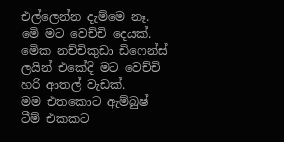එල්ලෙන්න දැම්මෙ නෑ.
මෙි මට වෙච්චි දෙයක්.
මෙික නච්චිකුඩා ඩිෆෙන්ස් ලයින් එකේදි මට වෙච්චි හරි ආතල් වැඩක්.
මම එතකොට ඇම්බුෂ් ටීම් එකකට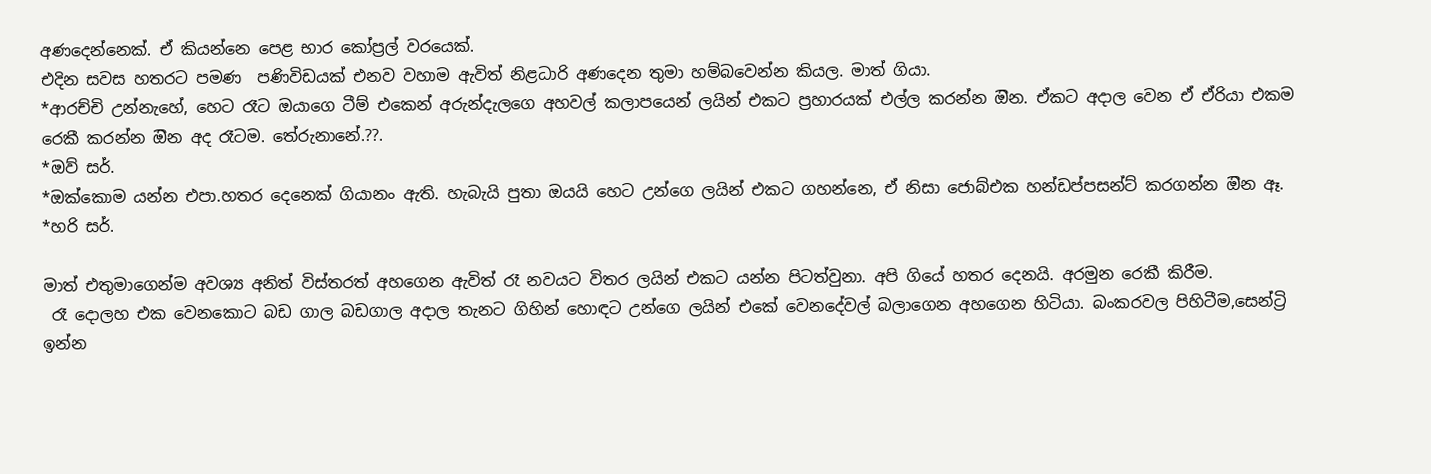අණදෙන්නෙක්. ඒ කියන්නෙ පෙළ භාර කෝප්‍රල් වරයෙක්.
එදින සවස හතරට පමණ  පණිවිඩයක් එනව වහාම ඇවිත් නිළධාරි අණදෙන තුමා හම්බවෙන්න කියල. මාත් ගියා.
*ආරච්චි උන්නැහේ, හෙට රෑට ඔයාගෙ ටීම් එකෙන් අරුන්දැලගෙ අහවල් කලාපයෙන් ලයින් එකට ප්‍රහාරයක් එල්ල කරන්න ඔින. ඒකට අදාල වෙන ඒ ඒරියා එකම රෙකී කරන්න ඔින අද රෑටම. තේරුනානේ.??.
*ඔව් සර්.
*ඔක්කොම යන්න එපා.හතර දෙනෙක් ගියානං ඇති. හැබැයි පුතා ඔයයි හෙට උන්ගෙ ලයින් එකට ගහන්නෙ, ඒ නිසා ජොබ්එක හන්ඩප්පසන්ට් කරගන්න ඔින ඈ.
*හරි සර්.

මාත් එතුමාගෙන්ම අවශ්‍ය අනිත් විස්තරත් අහගෙන ඇවිත් රෑ නවයට විතර ලයින් එකට යන්න පිටත්වුනා. අපි ගියේ හතර දෙනයි. අරමුන රෙකී කිරීම.
 රෑ දොලහ එක වෙනකොට බඩ ගාල බඩගාල අදාල තැනට ගිහින් හොඳට උන්ගෙ ලයින් එකේ වෙනදේවල් බලාගෙන අහගෙන හිටියා. බංකරවල පිහිටීම,සෙන්ට්‍රි ඉන්න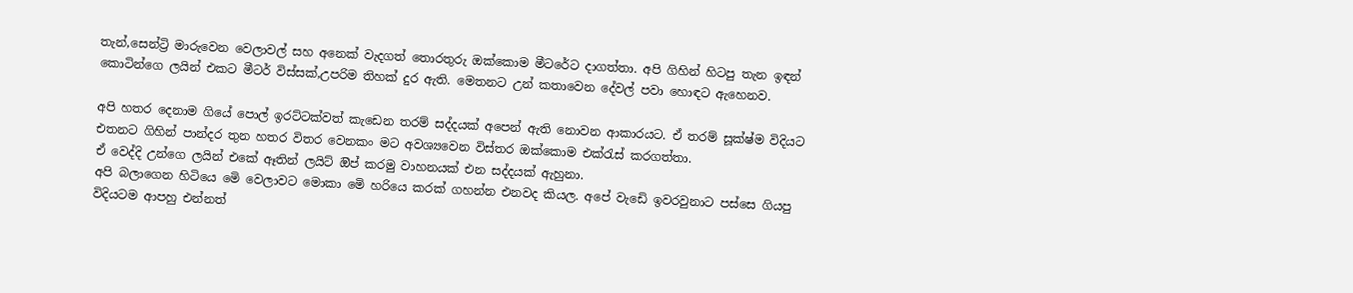තැන්,සෙන්ට්‍රි මාරුවෙන වෙලාවල් සහ අනෙක් වැදගත් තොරතුරු ඔක්කොම මීටරේට දාගත්තා. අපි ගිහින් හිටපු තැන ඉඳන් කොටින්ගෙ ලයින් එකට මීටර් විස්සක්,උපරිම තිහක් දුර ඇති. මෙතනට උන් කතාවෙන දේවල් පවා හොඳට ඇහෙනව.

අපි හතර දෙනාම ගියේ පොල් ඉරට්ටක්වත් කැඩෙන තරම් සද්දයක් අපෙන් ඇති නොවන ආකාරයට. ඒ තරම් සූක්ෂ්ම විදියට එතනට ගිහින් පාන්දර තුන හතර විතර වෙනකං මට අවශ්‍යවෙන විස්තර ඔක්කොම එක්රැස් කරගත්තා.
ඒ වෙද්දි උන්ගෙ ලයින් එකේ ඈතින් ලයිට් ඔිප් කරමු වාහනයක් එන සද්දයක් ඇහුනා.
අපි බලාගෙන හිටියෙ මෙි වෙලාවට මොකා මෙි හරියෙ කරක් ගහන්න එනවද කියල. අපේ වැඩෙි ඉවරවුනාට පස්සෙ ගියපු විදියටම ආපහු එන්නත්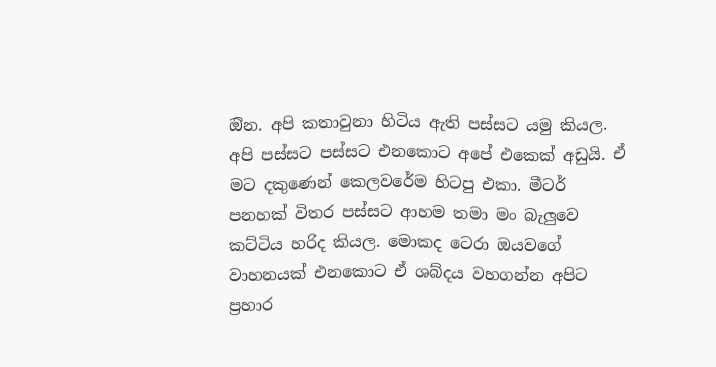ඔින. අපි කතාවුනා හිටිය ඇති පස්සට යමු කියල.
අපි පස්සට පස්සට එනකොට අපේ එකෙක් අඩුයි. ඒ මට දකුණෙන් කෙලවරේම හිටපු එකා. මීටර් පනහක් විතර පස්සට ආහම තමා මං බැලුවෙ කට්ටිය හරිද කියල. මොකද ටෙරා ඔයවගේ වාහනයක් එනකොට ඒ ශබ්දය වහගන්න අපිට ප්‍රහාර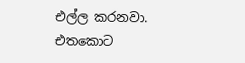එල්ල කරනවා. එතකොට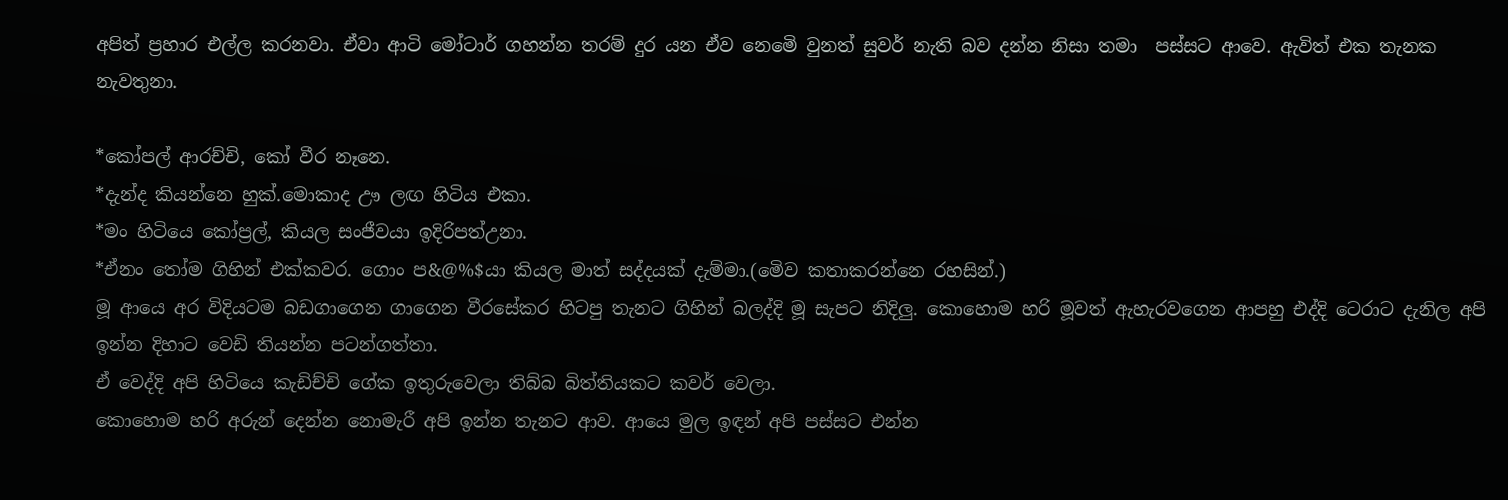අපිත් ප්‍රහාර එල්ල කරනවා. ඒවා ආටි මෝටාර් ගහන්න තරම් දුර යන ඒව නෙමෙි වුනත් සුවර් නැති බව දන්න නිසා තමා  පස්සට ආවෙ. ඇවිත් එක තැනක නැවතුනා.

*කෝපල් ආරච්චි, කෝ වීර නෑනෙ.
*දැන්ද කියන්නෙ හුක්.මොකාද ඌ ලඟ හිටිය එකා.
*මං හිටියෙ කෝප්‍රල්, කියල සංජීවයා ඉදිරිපත්උනා.
*ඒනං තෝම ගිහින් එක්කවර. ගොං ප&@%$යා කියල මාත් සද්දයක් දැම්මා.(මෙිව කතාකරන්නෙ රහසින්.)
මූ ආයෙ අර විදියටම බඩගාගෙන ගාගෙන වීරසේකර හිටපු තැනට ගිහින් බලද්දි මූ සැපට නිදිලු. කොහොම හරි මූවත් ඇහැරවගෙන ආපහු එද්දි ටෙරාට දැනිල අපි ඉන්න දිහාට වෙඩි තියන්න පටන්ගත්තා.
ඒ වෙද්දි අපි හිටියෙ කැඩිච්චි ගේක ඉතුරුවෙලා තිබ්බ බිත්තියකට කවර් වෙලා.
කොහොම හරි අරුන් දෙන්න නොමැරී අපි ඉන්න තැනට ආව. ආයෙ මුල ඉඳන් අපි පස්සට එන්න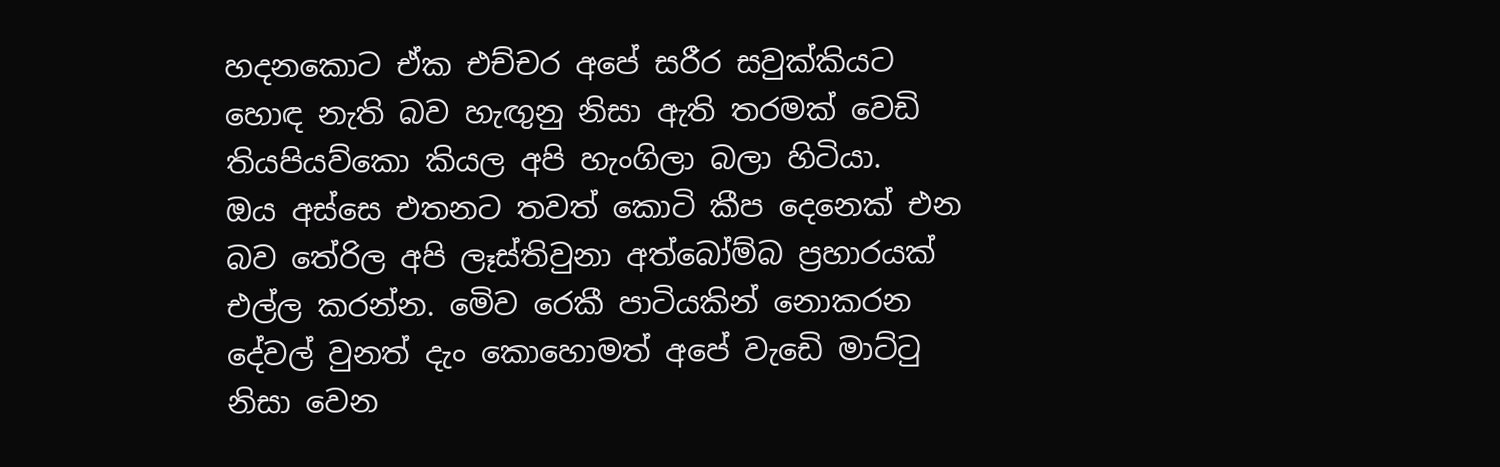හදනකොට ඒක එච්චර අපේ සරීර සවුක්කියට හොඳ නැති බව හැඟුනු නිසා ඇති තරමක් වෙඩි තියපියව්කො කියල අපි හැංගිලා බලා හිටියා.
ඔය අස්සෙ එතනට තවත් කොටි කීප දෙනෙක් එන බව තේරිල අපි ලෑස්තිවුනා අත්බෝම්බ ප්‍රහාරයක් එල්ල කරන්න. මෙිව රෙකී පාටියකින් නොකරන දේවල් වුනත් දැං කොහොමත් අපේ වැඩෙි මාට්ටු නිසා වෙන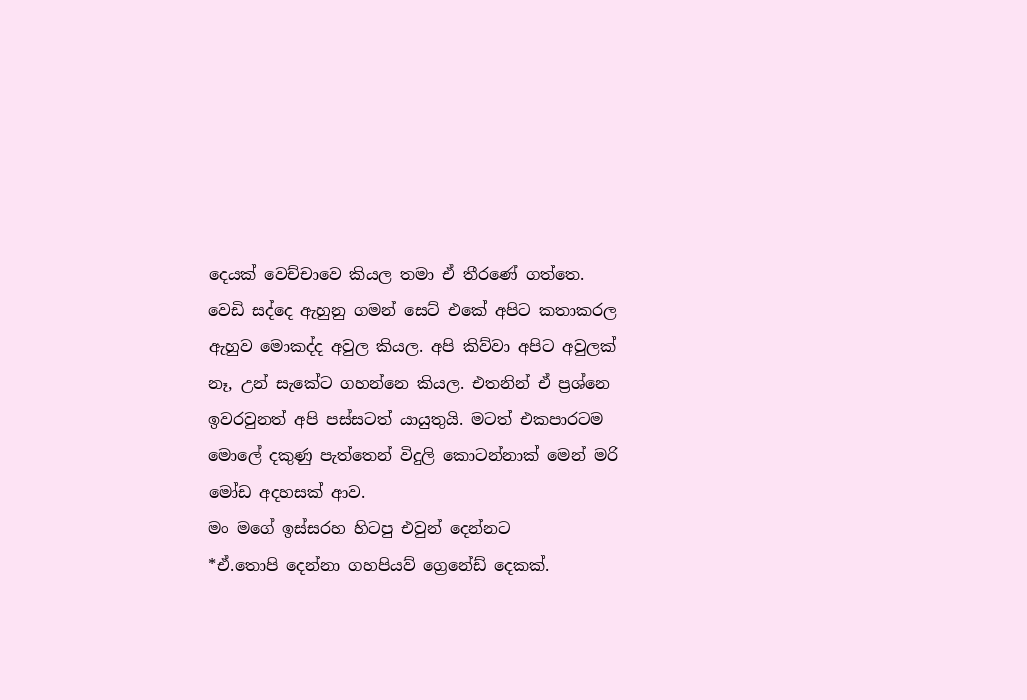දෙයක් වෙච්චාවෙ කියල තමා ඒ තීරණේ ගත්තෙ.
වෙඩි සද්දෙ ඇහුනු ගමන් සෙට් එකේ අපිට කතාකරල ඇහුව මොකද්ද අවුල කියල. අපි කිව්වා අපිට අවුලක් නෑ, උන් සැකේට ගහන්නෙ කියල. එතනින් ඒ ප්‍රශ්නෙ ඉවරවුනත් අපි පස්සටත් යායුතුයි. මටත් එකපාරටම මොලේ දකුණු පැත්තෙන් විදුලි කොටන්නාක් මෙන් මරි මෝඩ අදහසක් ආව.
මං මගේ ඉස්සරහ හිටපු එවුන් දෙන්නට
*ඒ.තොපි දෙන්නා ගහපියව් ග්‍රෙනේඩ් දෙකක්.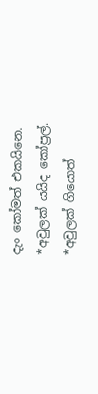දැං කෝමත් එකයිනෙ.
*අවුලක් යයිද කෝප්‍රල්.
*අවුලක් ගියොත්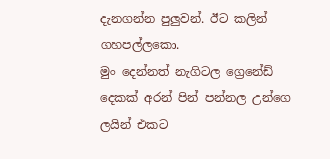දැනගන්න පුලුවන්. ඊට කලින් ගහපල්ලකො.
මුං දෙන්නත් නැගිටල ග්‍රෙනේඩ් දෙකක් අරන් පින් පන්නල උන්ගෙ ලයින් එකට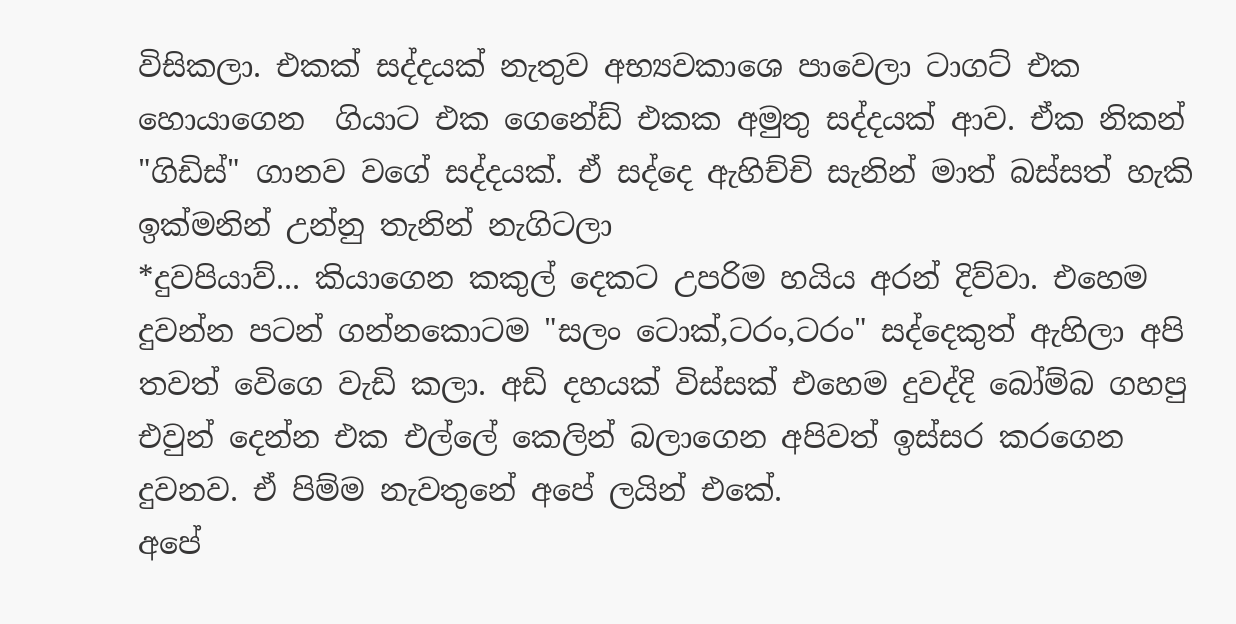විසිකලා. එකක් සද්දයක් නැතුව අභ්‍යවකාශෙ පාවෙලා ටාගට් එක හොයාගෙන  ගියාට එක ගෙනේඩ් එකක අමුතු සද්දයක් ආව. ඒක නිකන් "ගිඩිස්" ගානව වගේ සද්දයක්. ඒ සද්දෙ ඇහිච්චි සැනින් මාත් බස්සත් හැකි ඉක්මනින් උන්නු තැනින් නැගිටලා
*දුවපියාව්... කියාගෙන කකුල් දෙකට උපරිම හයිය අරන් දිව්වා. එහෙම දුවන්න පටන් ගන්නකොටම "සලං ටොක්,ටරං,ටරං" සද්දෙකුත් ඇහිලා අපි තවත් වෙිගෙ වැඩි කලා. අඩි දහයක් විස්සක් එහෙම දුවද්දි බෝම්බ ගහපු එවුන් දෙන්න එක එල්ලේ කෙලින් බලාගෙන අපිවත් ඉස්සර කරගෙන  දුවනව. ඒ පිම්ම නැවතුනේ අපේ ලයින් එකේ.
අපේ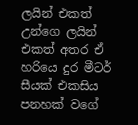ලයින් එකත් උන්ගෙ ලයින් එකත් අතර ඒ හරියෙ දුර මීටර් සීයක් එකසිය පනහක් වගේ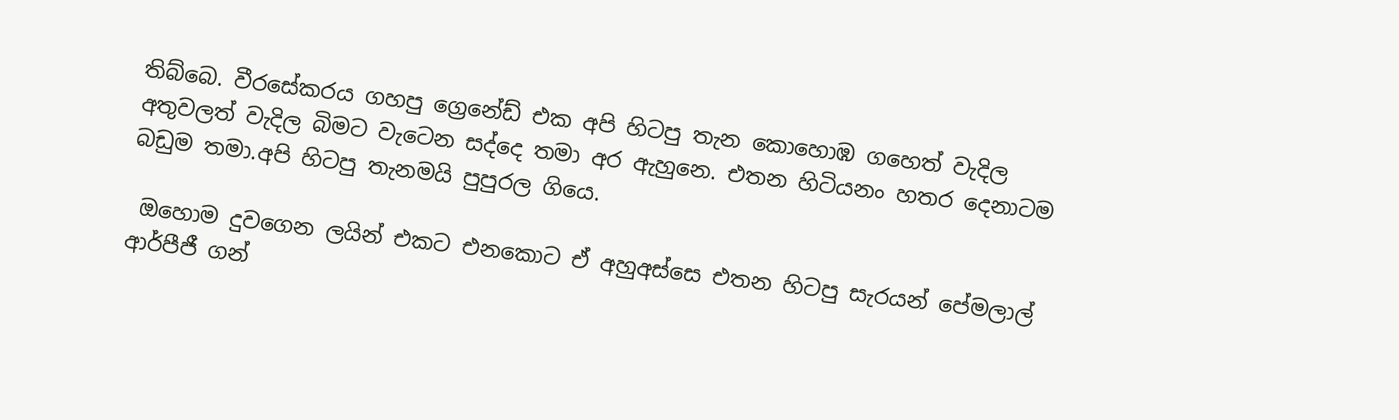තිබ්බෙ. වීරසේකරය ගහපු ග්‍රෙනේඩ් එක අපි හිටපු තැන කොහොඹ ගහෙත් වැදිල අතුවලත් වැදිල බිමට වැටෙන සද්දෙ තමා අර ඇහුනෙ. එතන හිටියනං හතර දෙනාටම බඩුම තමා.අපි හිටපු තැනමයි පුපුරල ගියෙ.

 ඔහොම දුවගෙන ලයින් එකට එනකොට ඒ අහුඅස්සෙ එතන හිටපු සැරයන් පේමලාල් ආර්පීජී ගන්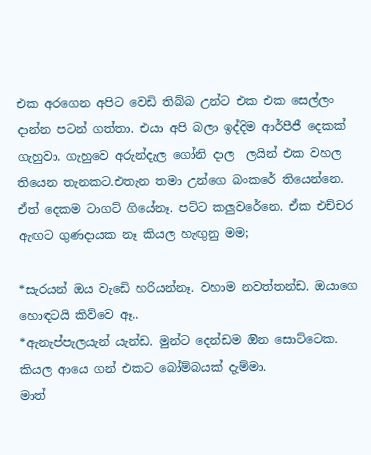එක අරගෙන අපිට වෙඩි තිබ්බ උන්ට එක එක සෙල්ලං දාන්න පටන් ගත්තා. එයා අපි බලා ඉද්දිම ආර්පීජී දෙකක් ගැහුවා. ගැහුවෙ අරුන්දැල ගෝනි දාල  ලයින් එක වහල තියෙන තැනකට.එතැන තමා උන්ගෙ බංකරේ තියෙන්නෙ. ඒත් දෙකම ටාගට් ගියේනෑ. පට්ට කලුවරේනෙ. ඒක එච්චර ඇඟට ගුණදායක නෑ කියල හැඟුනු මම;

*සැරයන් ඔය වැඩෙි හරියන්නෑ. වහාම නවත්තන්ඩ. ඔයාගෙ හොඳටයි කිව්වෙ ඈ..
*ඇනැප්පැලයැන් යැන්ඩ. මුන්ට දෙන්ඩම ඔින සොට්ටෙක. කියල ආයෙ ගන් එකට බෝම්බයක් දැම්මා.
මාත්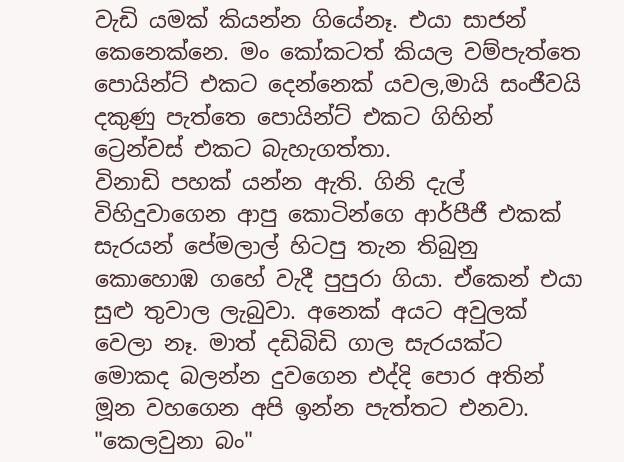වැඩි යමක් කියන්න ගියේනෑ. එයා සාජන් කෙනෙක්නෙ. මං කෝකටත් කියල වම්පැත්තෙ පොයින්ට් එකට දෙන්නෙක් යවල,මායි සංජීවයි දකුණු පැත්තෙ පොයින්ට් එකට ගිහින් ට්‍රෙන්චස් එකට බැහැගත්තා.
විනාඩි පහක් යන්න ඇති. ගිනි දැල් විහිදුවාගෙන ආපු කොටින්ගෙ ආර්පීජී එකක් සැරයන් පේමලාල් හිටපු තැන තිබුනු කොහොඹ ගහේ වැදී පුපුරා ගියා. ඒකෙන් එයා සුළු තුවාල ලැබුවා. අනෙක් අයට අවුලක් වෙලා නෑ. මාත් දඩිබිඩි ගාල සැරයක්ට මොකද බලන්න දුවගෙන එද්දි පොර අතින් මූන වහගෙන අපි ඉන්න පැත්තට එනවා.
"කෙලවුනා බං"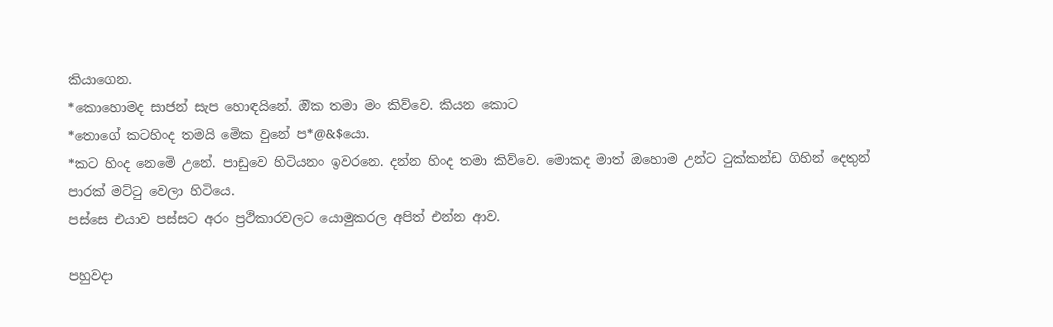කියාගෙන.
*කොහොමද සාජන් සැප හොඳයිනේ. ඔික තමා මං කිව්වෙ. කියන කොට
*තොගේ කටහිංද තමයි මෙික වුනේ ප*@&$යො.
*කට හිංද නෙමෙි උනේ. පාඩුවෙ හිටියනං ඉවරනෙ. දන්න හිංද තමා කිව්වෙ. මොකද මාත් ඔහොම උන්ට ටුක්කන්ඩ ගිහින් දෙතුන් පාරක් මට්ටු වෙලා හිටියෙ.
පස්සෙ එයාව පස්සට අරං ප්‍රථිකාරවලට යොමුකරල අපිත් එන්න ආව.

පහුවදා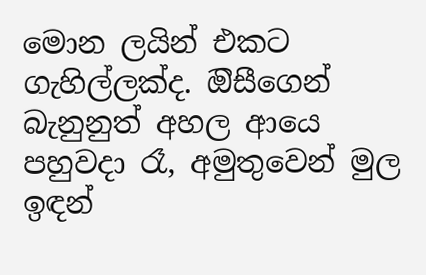මොන ලයින් එකට ගැහිල්ලක්ද. ඔිසීගෙන් බැනුනුත් අහල ආයෙ පහුවදා රෑ, අමුතුවෙන් මුල ඉඳන්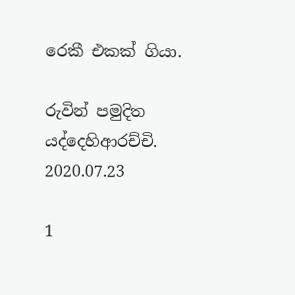රෙකී එකක් ගියා.

රුවින් පමුදිත යද්දෙහිආරච්චි.
2020.07.23

1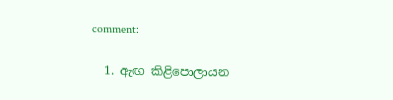comment:

  1. ඇඟ කිළිපොලායන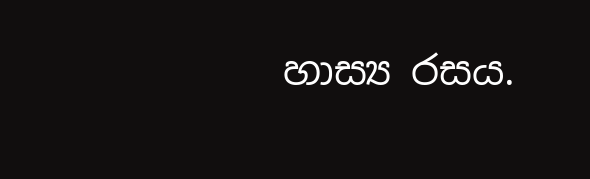හාස්‍ය රසය.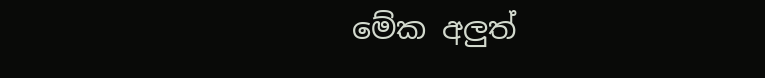මේක අලුත්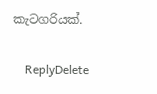කැටගරියක්.

    ReplyDelete